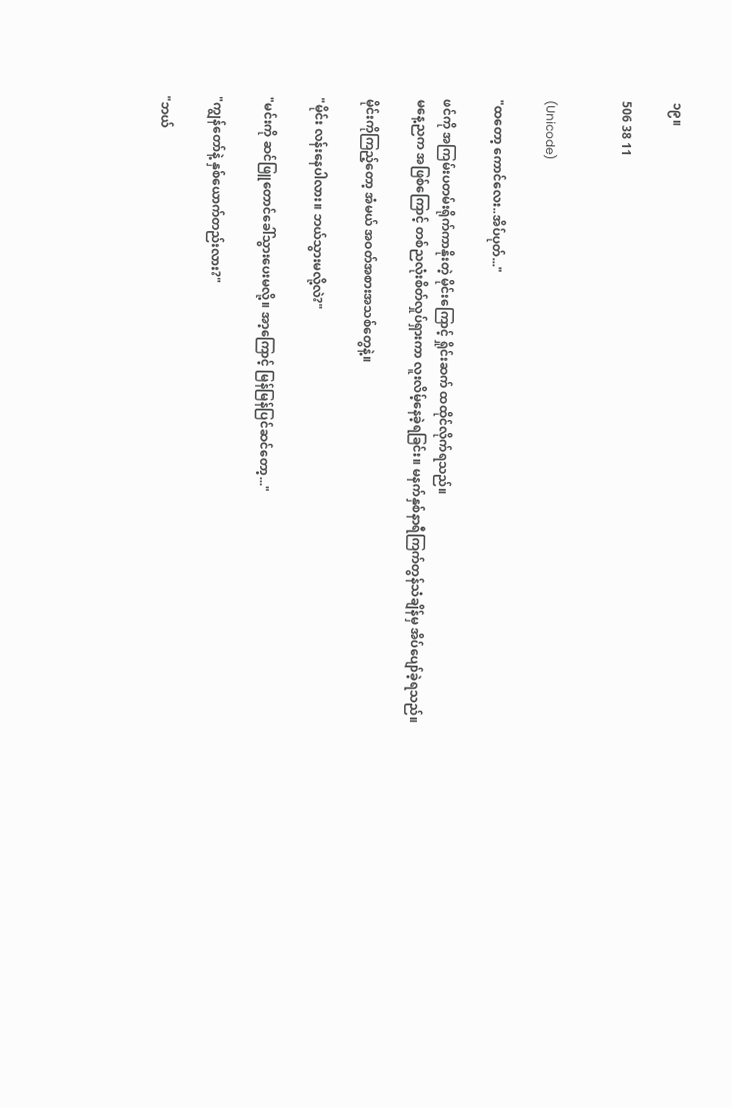၁၉။

506 38 11


(Unicode)

"ထတော့ ကောင်လေး..အိပ်ပုတ်..."

ဖင်ကို အကြမ်းပတမ်းရိုက်ကာနိုးတဲ့ မိုင်းကြောင့် ရှိုင်းဆက် ထထိုင်လိုက်ရသည်။
မနေ့ညက အဖြစ်ကြောင့် တစ်ညလုံးစိတ်လှုပ်ရှားကာ လူးလိမ့်နေခဲ့ရခြင်း။ မနက်နှစ်နာရီကြက်တွန်သံချိန်မှ အိပ်ပျော်ခဲ့ရသည်။

မိုင်းကိုကြည့်တော့ အံမယ် အဝတ်အစားအသစ်တွေနဲ့။

"မိုင်း လန်းနေပါလား။ ဘယ်သွားမလို့လဲ?"

"မင်းကို ဆင်ဖြူတောင်ခေါ်သွားပေးမလို့။ အာ့ကြောင့် မြန်မြန်ပြင်ဆင်တော့..."

"ကျွန်တော်နဲ့ နှစ်ယောက်တည်းလား?"

"ဘယ်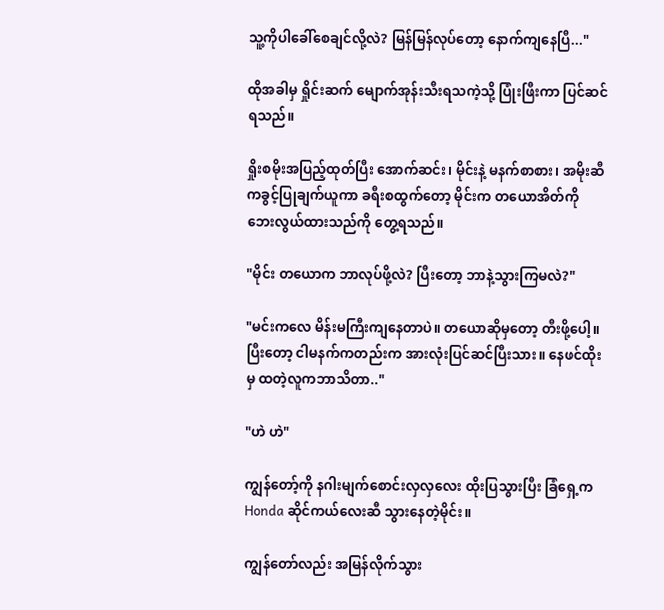သူ့ကိုပါခေါ်စေချင်လို့လဲ? မြန်မြန်လုပ်တော့ နောက်ကျနေပြီ..."

ထိုအခါမှ ရှိုင်းဆက် မျောက်အုန်းသီးရသကဲ့သို့ ပြုံးဖြီးကာ ပြင်ဆင်ရသည်။

ရှိုးစမိုးအပြည့်ထုတ်ပြီး အောက်ဆင်း၊ မိုင်းနဲ့ မနက်စာစား၊ အမိုးဆီကခွင့်ပြုချက်ယူကာ ခရီးစထွက်တော့ မိုင်းက တယောအိတ်ကို ဘေးလွယ်ထားသည်ကို တွေ့ရသည်။

"မိုင်း တယောက ဘာလုပ်ဖို့လဲ? ပြီးတော့ ဘာနဲ့သွားကြမလဲ?"

"မင်းကလေ မိန်းမကြီးကျနေတာပဲ။ တယောဆိုမှတော့ တီးဖို့ပေါ့။ ပြီးတော့ ငါမနက်ကတည်းက အားလုံးပြင်ဆင်ပြီးသား။ နေဖင်ထိုးမှ ထတဲ့လူကဘာသိတာ.."

"ဟဲ ဟဲ"

ကျွန်တော့်ကို နဂါးမျက်စောင်းလှလှလေး ထိုးပြသွားပြီး ခြံရှေ့က Honda ဆိုင်ကယ်လေးဆီ သွားနေတဲ့မိုင်း။

ကျွန်တော်လည်း အမြန်လိုက်သွား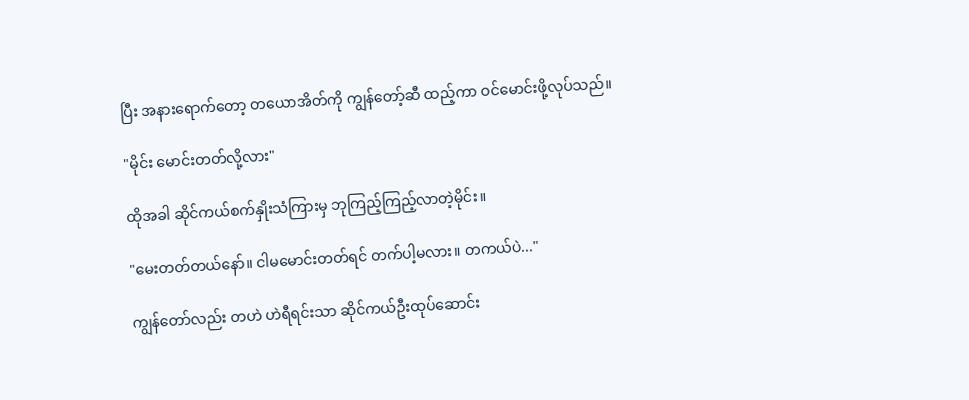ပြီး အနားရောက်တော့ တယောအိတ်ကို ကျွန်တော့်ဆီ ထည့်ကာ ဝင်မောင်းဖို့လုပ်သည်။

"မိုင်း မောင်းတတ်လို့လား"

ထိုအခါ ဆိုင်ကယ်စက်နှိုးသံကြားမှ ဘုကြည့်ကြည့်လာတဲ့မိုင်း။

"မေးတတ်တယ်နော်။ ငါမမောင်းတတ်ရင် တက်ပါ့မလား။ တကယ်ပဲ..."

ကျွန်တော်လည်း တဟဲ ဟဲရီရင်းသာ ဆိုင်ကယ်ဦးထုပ်ဆောင်း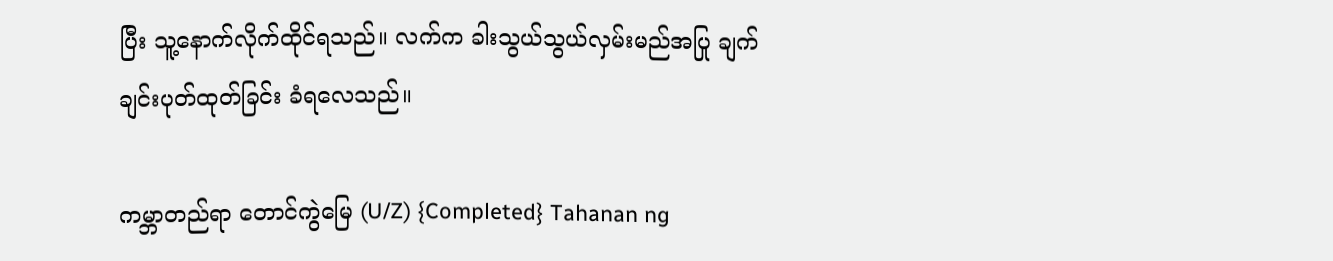ပြီး သူ့နောက်လိုက်ထိုင်ရသည်။ လက်က ခါးသွယ်သွယ်လှမ်းမည်အပြု ချက်ချင်းပုတ်ထုတ်ခြင်း ခံရလေသည်။

ကမ္ဘာတည်ရာ တောင်ကွဲမြေ (U/Z) {Completed} Tahanan ng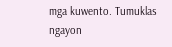mga kuwento. Tumuklas ngayon